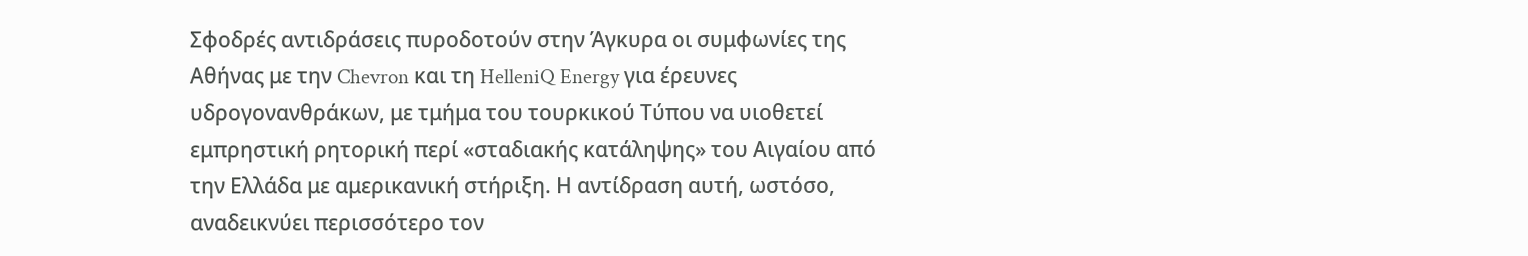Σφοδρές αντιδράσεις πυροδοτούν στην Άγκυρα οι συμφωνίες της Αθήνας με την Chevron και τη HelleniQ Energy για έρευνες υδρογονανθράκων, με τμήμα του τουρκικού Τύπου να υιοθετεί εμπρηστική ρητορική περί «σταδιακής κατάληψης» του Αιγαίου από την Ελλάδα με αμερικανική στήριξη. Η αντίδραση αυτή, ωστόσο, αναδεικνύει περισσότερο τον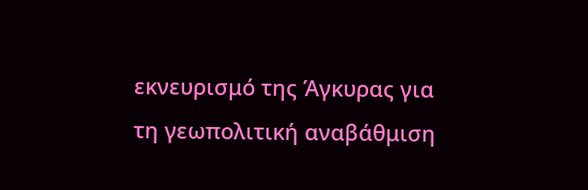εκνευρισμό της Άγκυρας για τη γεωπολιτική αναβάθμιση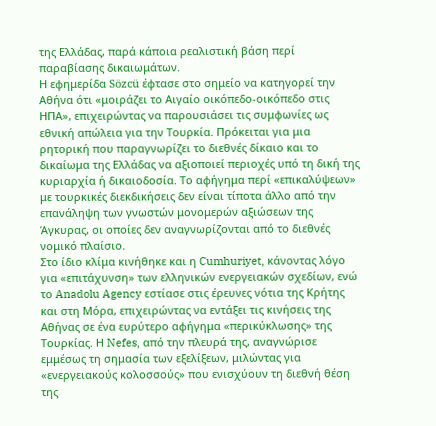της Ελλάδας, παρά κάποια ρεαλιστική βάση περί παραβίασης δικαιωμάτων.
Η εφημερίδα Sözcü έφτασε στο σημείο να κατηγορεί την Αθήνα ότι «μοιράζει το Αιγαίο οικόπεδο-οικόπεδο στις ΗΠΑ», επιχειρώντας να παρουσιάσει τις συμφωνίες ως εθνική απώλεια για την Τουρκία. Πρόκειται για μια ρητορική που παραγνωρίζει το διεθνές δίκαιο και το δικαίωμα της Ελλάδας να αξιοποιεί περιοχές υπό τη δική της κυριαρχία ή δικαιοδοσία. Το αφήγημα περί «επικαλύψεων» με τουρκικές διεκδικήσεις δεν είναι τίποτα άλλο από την επανάληψη των γνωστών μονομερών αξιώσεων της Άγκυρας, οι οποίες δεν αναγνωρίζονται από το διεθνές νομικό πλαίσιο.
Στο ίδιο κλίμα κινήθηκε και η Cumhuriyet, κάνοντας λόγο για «επιτάχυνση» των ελληνικών ενεργειακών σχεδίων, ενώ το Anadolu Agency εστίασε στις έρευνες νότια της Κρήτης και στη Μόρα, επιχειρώντας να εντάξει τις κινήσεις της Αθήνας σε ένα ευρύτερο αφήγημα «περικύκλωσης» της Τουρκίας. Η Nefes, από την πλευρά της, αναγνώρισε εμμέσως τη σημασία των εξελίξεων, μιλώντας για «ενεργειακούς κολοσσούς» που ενισχύουν τη διεθνή θέση της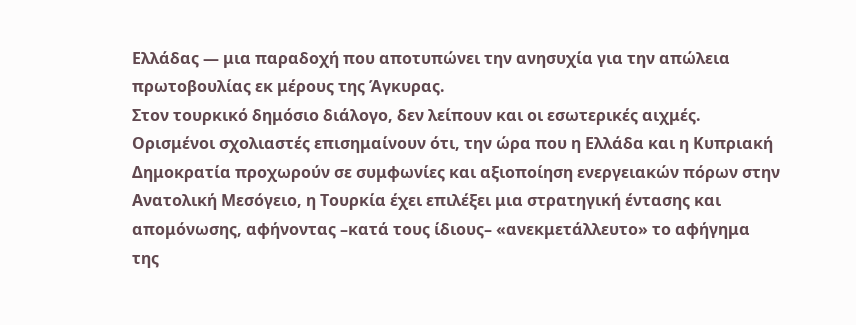Ελλάδας — μια παραδοχή που αποτυπώνει την ανησυχία για την απώλεια πρωτοβουλίας εκ μέρους της Άγκυρας.
Στον τουρκικό δημόσιο διάλογο, δεν λείπουν και οι εσωτερικές αιχμές. Ορισμένοι σχολιαστές επισημαίνουν ότι, την ώρα που η Ελλάδα και η Κυπριακή Δημοκρατία προχωρούν σε συμφωνίες και αξιοποίηση ενεργειακών πόρων στην Ανατολική Μεσόγειο, η Τουρκία έχει επιλέξει μια στρατηγική έντασης και απομόνωσης, αφήνοντας –κατά τους ίδιους– «ανεκμετάλλευτο» το αφήγημα της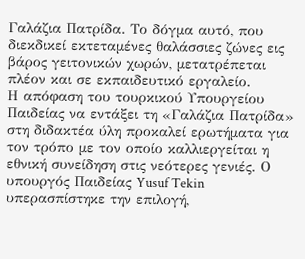Γαλάζια Πατρίδα. Το δόγμα αυτό, που διεκδικεί εκτεταμένες θαλάσσιες ζώνες εις βάρος γειτονικών χωρών, μετατρέπεται πλέον και σε εκπαιδευτικό εργαλείο.
Η απόφαση του τουρκικού Υπουργείου Παιδείας να εντάξει τη «Γαλάζια Πατρίδα» στη διδακτέα ύλη προκαλεί ερωτήματα για τον τρόπο με τον οποίο καλλιεργείται η εθνική συνείδηση στις νεότερες γενιές. Ο υπουργός Παιδείας Yusuf Tekin υπερασπίστηκε την επιλογή,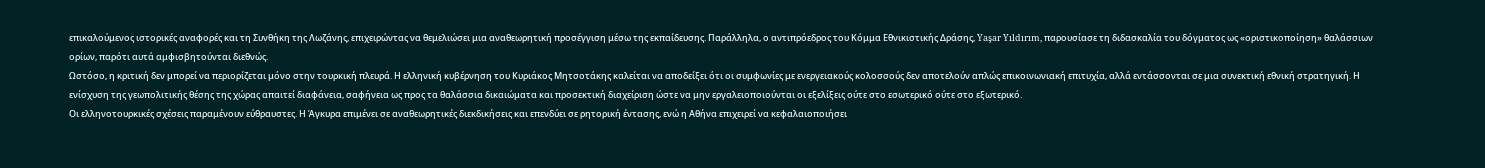επικαλούμενος ιστορικές αναφορές και τη Συνθήκη της Λωζάνης, επιχειρώντας να θεμελιώσει μια αναθεωρητική προσέγγιση μέσω της εκπαίδευσης. Παράλληλα, ο αντιπρόεδρος του Κόμμα Εθνικιστικής Δράσης, Yaşar Yıldırım, παρουσίασε τη διδασκαλία του δόγματος ως «οριστικοποίηση» θαλάσσιων ορίων, παρότι αυτά αμφισβητούνται διεθνώς.
Ωστόσο, η κριτική δεν μπορεί να περιορίζεται μόνο στην τουρκική πλευρά. Η ελληνική κυβέρνηση του Κυριάκος Μητσοτάκης καλείται να αποδείξει ότι οι συμφωνίες με ενεργειακούς κολοσσούς δεν αποτελούν απλώς επικοινωνιακή επιτυχία, αλλά εντάσσονται σε μια συνεκτική εθνική στρατηγική. Η ενίσχυση της γεωπολιτικής θέσης της χώρας απαιτεί διαφάνεια, σαφήνεια ως προς τα θαλάσσια δικαιώματα και προσεκτική διαχείριση ώστε να μην εργαλειοποιούνται οι εξελίξεις ούτε στο εσωτερικό ούτε στο εξωτερικό.
Οι ελληνοτουρκικές σχέσεις παραμένουν εύθραυστες. Η Άγκυρα επιμένει σε αναθεωρητικές διεκδικήσεις και επενδύει σε ρητορική έντασης, ενώ η Αθήνα επιχειρεί να κεφαλαιοποιήσει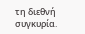τη διεθνή συγκυρία.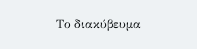Το διακύβευμα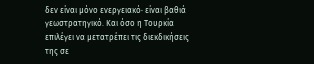δεν είναι μόνο ενεργειακό· είναι βαθιά γεωστρατηγικό. Και όσο η Τουρκία επιλέγει να μετατρέπει τις διεκδικήσεις της σε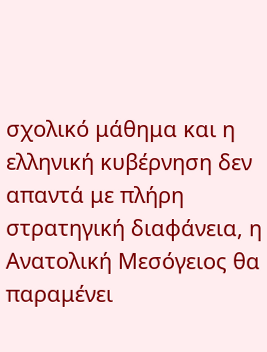σχολικό μάθημα και η ελληνική κυβέρνηση δεν απαντά με πλήρη στρατηγική διαφάνεια, η Ανατολική Μεσόγειος θα παραμένει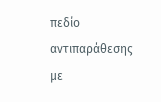πεδίο αντιπαράθεσης με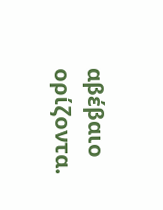αβέβαιο ορίζοντα.